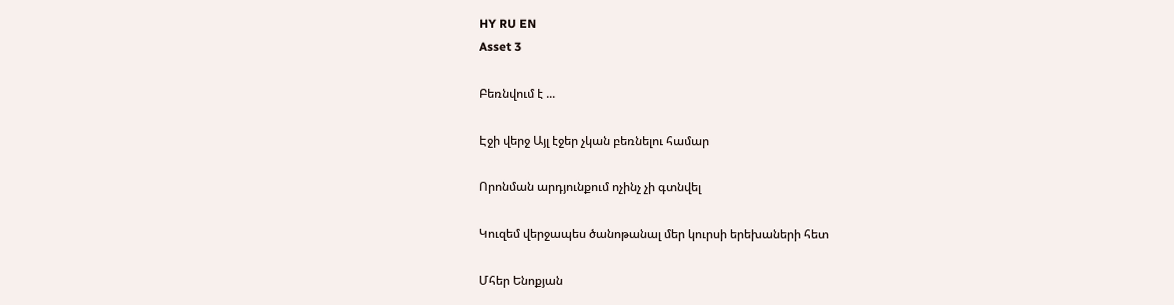HY RU EN
Asset 3

Բեռնվում է ...

Էջի վերջ Այլ էջեր չկան բեռնելու համար

Որոնման արդյունքում ոչինչ չի գտնվել

Կուզեմ վերջապես ծանոթանալ մեր կուրսի երեխաների հետ

Մհեր Ենոքյան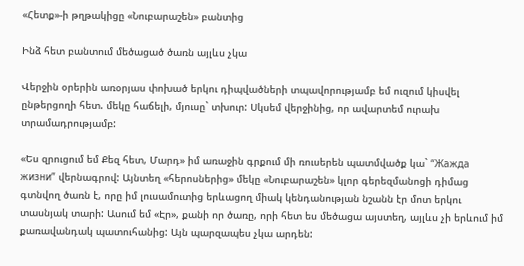«Հետք»-ի թղթակիցը «Նուբարաշեն» բանտից

Ինձ հետ բանտում մեծացած ծառն այլևս չկա

Վերջին օրերին առօրյաս փոխած երկու դիպվածների տպավորությամբ եմ ուզում կիսվել ընթերցողի հետ. մեկը հաճելի, մյուսը` տխուր: Սկսեմ վերջինից, որ ավարտեմ ուրախ տրամադրությամբ:

«Ես զրուցում եմ Քեզ հետ, Մարդ» իմ առաջին գրքում մի ռուսերեն պատմվածք կա` “Жажда жизни” վերնագրով: Այնտեղ «հերոսներից» մեկը «Նուբարաշեն» կլոր գերեզմանոցի դիմաց գտնվող ծառն է, որը իմ լուսամուտից երևացող միակ կենդանության նշանն էր մոտ երկու տասնյակ տարի: Ասում եմ «Էր», քանի որ ծառը, որի հետ ես մեծացա այստեղ, այլևս չի երևում իմ քառավանդակ պատուհանից: Այն պարզապես չկա արդեն: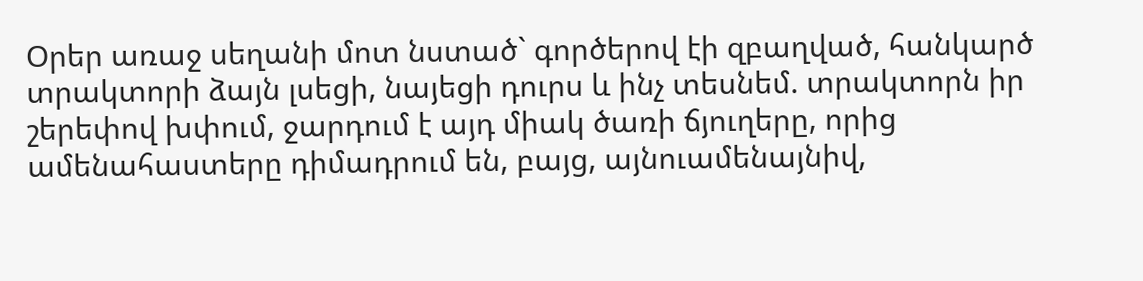Օրեր առաջ սեղանի մոտ նստած` գործերով էի զբաղված, հանկարծ տրակտորի ձայն լսեցի, նայեցի դուրս և ինչ տեսնեմ. տրակտորն իր շերեփով խփում, ջարդում է այդ միակ ծառի ճյուղերը, որից ամենահաստերը դիմադրում են, բայց, այնուամենայնիվ,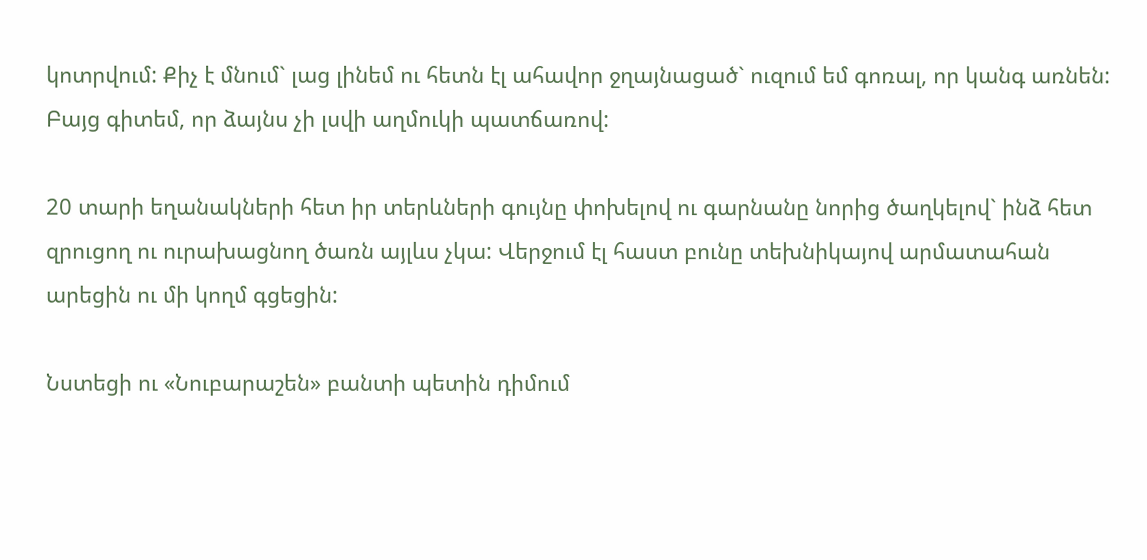կոտրվում: Քիչ է մնում` լաց լինեմ ու հետն էլ ահավոր ջղայնացած` ուզում եմ գոռալ, որ կանգ առնեն: Բայց գիտեմ, որ ձայնս չի լսվի աղմուկի պատճառով:

20 տարի եղանակների հետ իր տերևների գույնը փոխելով ու գարնանը նորից ծաղկելով` ինձ հետ զրուցող ու ուրախացնող ծառն այլևս չկա: Վերջում էլ հաստ բունը տեխնիկայով արմատահան արեցին ու մի կողմ գցեցին:

Նստեցի ու «Նուբարաշեն» բանտի պետին դիմում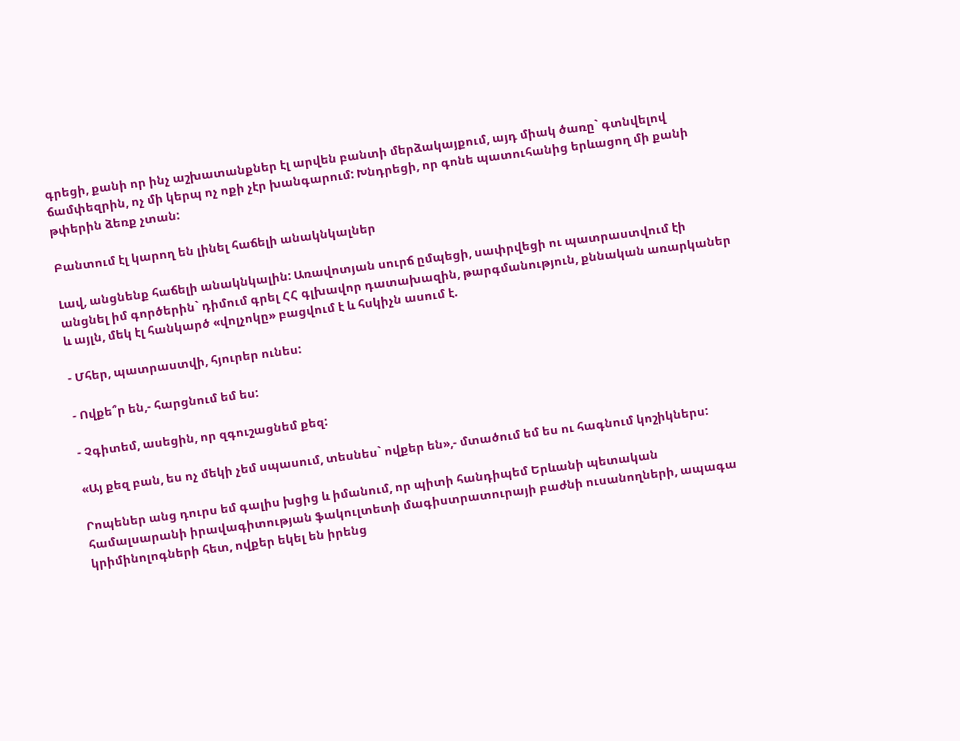գրեցի, քանի որ ինչ աշխատանքներ էլ արվեն բանտի մերձակայքում, այդ միակ ծառը` գտնվելով ճամփեզրին, ոչ մի կերպ ոչ ոքի չէր խանգարում: Խնդրեցի, որ գոնե պատուհանից երևացող մի քանի թփերին ձեռք չտան:

Բանտում էլ կարող են լինել հաճելի անակնկալներ

Լավ, անցնենք հաճելի անակնկալին: Առավոտյան սուրճ ըմպեցի, սափրվեցի ու պատրաստվում էի անցնել իմ գործերին` դիմում գրել ՀՀ գլխավոր դատախազին, թարգմանություն, քննական առարկաներ և այլն, մեկ էլ հանկարծ «վոլչոկը» բացվում է և հսկիչն ասում է.

- Մհեր, պատրաստվի, հյուրեր ունես:

- Ովքե՞ր են,- հարցնում եմ ես:

- Չգիտեմ, ասեցին, որ զգուշացնեմ քեզ:

«Այ քեզ բան, ես ոչ մեկի չեմ սպասում, տեսնես` ովքեր են»,- մտածում եմ ես ու հագնում կոշիկներս:

Րոպեներ անց դուրս եմ գալիս խցից և իմանում, որ պիտի հանդիպեմ Երևանի պետական համալսարանի իրավագիտության ֆակուլտետի մագիստրատուրայի բաժնի ուսանողների, ապագա կրիմինոլոգների հետ, ովքեր եկել են իրենց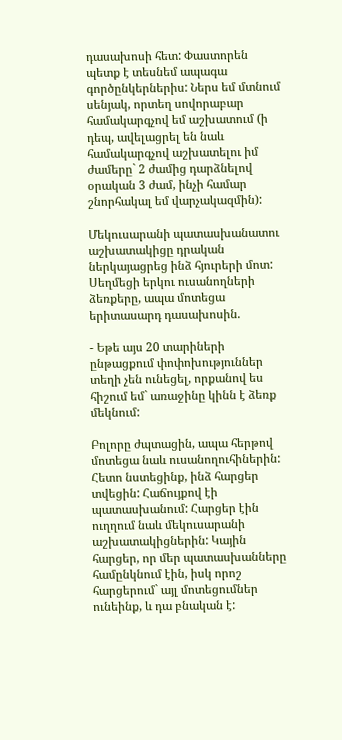դասախոսի հետ: Փաստորեն պետք է տեսնեմ ապագա գործընկերներիս: Ներս եմ մտնում սենյակ, որտեղ սովորաբար համակարգչով եմ աշխատում (ի դեպ, ավելացրել են նաև համակարգչով աշխատելու իմ ժամերը` 2 ժամից դարձնելով օրական 3 ժամ, ինչի համար շնորհակալ եմ վարչակազմին):

Մեկուսարանի պատասխանատու աշխատակիցը դրական ներկայացրեց ինձ հյուրերի մոտ: Սեղմեցի երկու ուսանողների ձեռքերը, ապա մոտեցա երիտասարդ դասախոսին.

- Եթե այս 20 տարիների ընթացքում փոփոխություններ տեղի չեն ունեցել, որքանով ես հիշում եմ` առաջինը կինն է ձեռք մեկնում:

Բոլորը ժպտացին, ապա հերթով մոտեցա նաև ուսանողուհիներին: Հետո նստեցինք, ինձ հարցեր տվեցին: Հաճույքով էի պատասխանում: Հարցեր էին ուղղում նաև մեկուսարանի աշխատակիցներին: Կային հարցեր, որ մեր պատասխանները համընկնում էին, իսկ որոշ հարցերում` այլ մոտեցումներ ունեինք, և դա բնական է: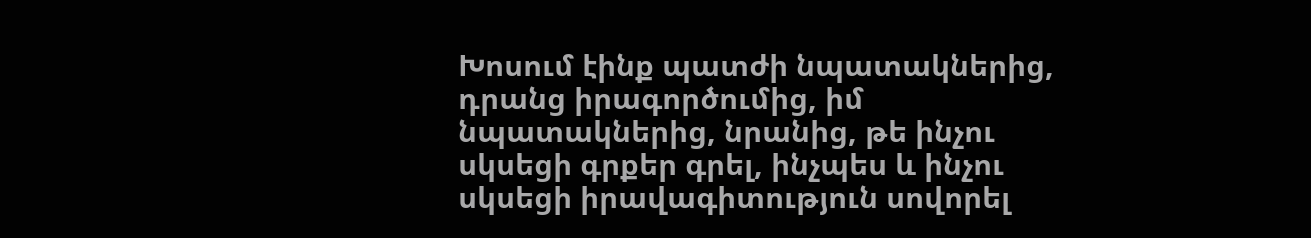Խոսում էինք պատժի նպատակներից, դրանց իրագործումից, իմ նպատակներից, նրանից, թե ինչու սկսեցի գրքեր գրել, ինչպես և ինչու սկսեցի իրավագիտություն սովորել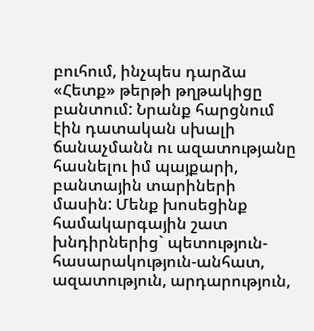բուհում, ինչպես դարձա «Հետք» թերթի թղթակիցը բանտում: Նրանք հարցնում էին դատական սխալի ճանաչմանն ու ազատությանը հասնելու իմ պայքարի, բանտային տարիների մասին: Մենք խոսեցինք համակարգային շատ խնդիրներից` պետություն-հասարակություն-անհատ, ազատություն, արդարություն,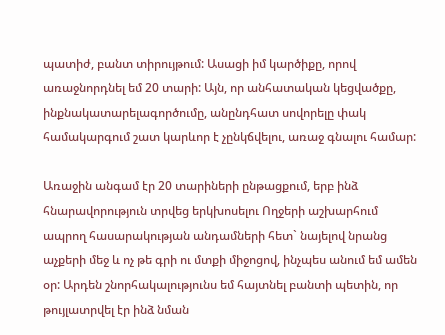պատիժ, բանտ տիրույթում: Ասացի իմ կարծիքը, որով առաջնորդնել եմ 20 տարի: Այն, որ անհատական կեցվածքը, ինքնակատարելագործումը, անընդհատ սովորելը փակ համակարգում շատ կարևոր է չընկճվելու, առաջ գնալու համար:

Առաջին անգամ էր 20 տարիների ընթացքում, երբ ինձ հնարավորություն տրվեց երկխոսելու Ողջերի աշխարհում ապրող հասարակության անդամների հետ` նայելով նրանց աչքերի մեջ և ոչ թե գրի ու մտքի միջոցով, ինչպես անում եմ ամեն օր: Արդեն շնորհակալությունս եմ հայտնել բանտի պետին, որ թույլատրվել էր ինձ նման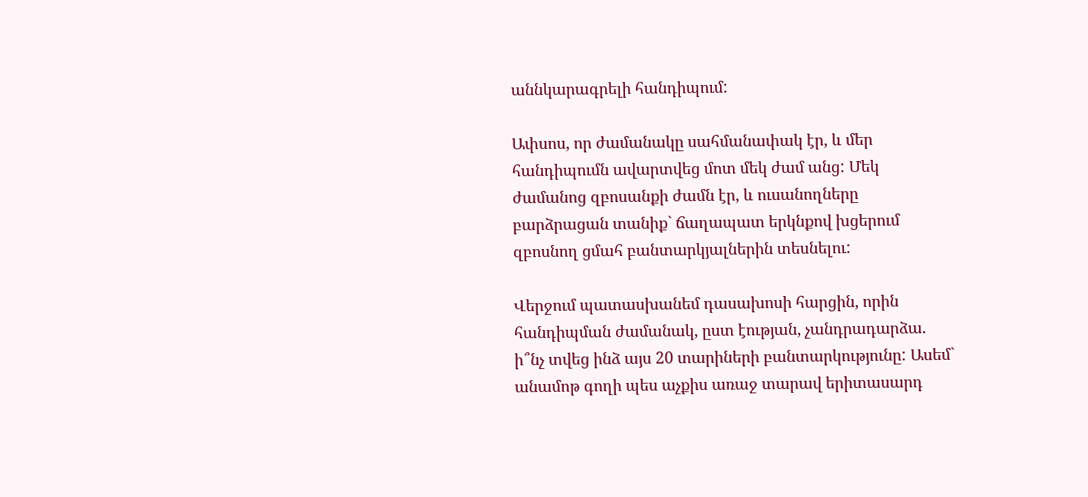աննկարագրելի հանդիպում:

Ափսոս, որ ժամանակը սահմանափակ էր, և մեր հանդիպումն ավարտվեց մոտ մեկ ժամ անց: Մեկ ժամանոց զբոսանքի ժամն էր, և ուսանողները բարձրացան տանիք` ճաղապատ երկնքով խցերում զբոսնող ցմահ բանտարկյալներին տեսնելու:

Վերջում պատասխանեմ դասախոսի հարցին, որին հանդիպման ժամանակ, ըստ էության, չանդրադարձա. ի՞նչ տվեց ինձ այս 20 տարիների բանտարկությունը: Ասեմ` անամոթ գողի պես աչքիս առաջ տարավ երիտասարդ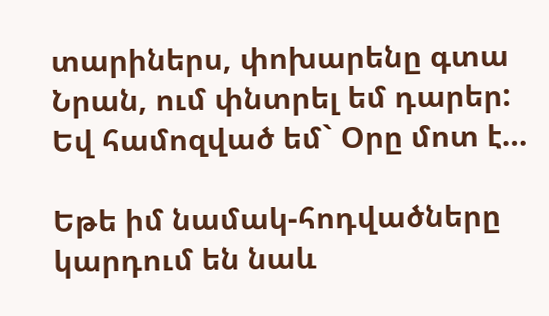տարիներս, փոխարենը գտա Նրան, ում փնտրել եմ դարեր: Եվ համոզված եմ` Օրը մոտ է…

Եթե իմ նամակ-հոդվածները կարդում են նաև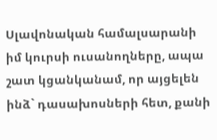Սլավոնական համալսարանի իմ կուրսի ուսանողները, ապա շատ կցանկանամ, որ այցելեն ինձ` դասախոսների հետ, քանի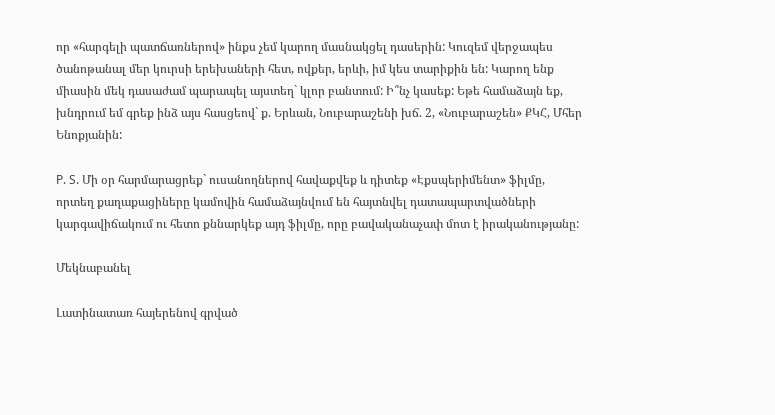որ «հարգելի պատճառներով» ինքս չեմ կարող մասնակցել դասերին: Կուզեմ վերջապես ծանոթանալ մեր կուրսի երեխաների հետ, ովքեր, երևի, իմ կես տարիքին են: Կարող ենք միասին մեկ դասաժամ պարապել այստեղ` կլոր բանտում: Ի՞նչ կասեք: Եթե համաձայն եք, խնդրում եմ գրեք ինձ այս հասցեով` ք. Երևան, Նուբարաշենի խճ. 2, «Նուբարաշեն» ՔԿՀ, Մհեր Ենոքյանին:

P. S. Մի օր հարմարացրեք` ուսանողներով հավաքվեք և դիտեք «Էքսպերիմենտ» ֆիլմը, որտեղ քաղաքացիները կամովին համաձայնվում են հայտնվել դատապարտվածների կարգավիճակում ու հետո քննարկեք այդ ֆիլմը, որը բավականաչափ մոտ է իրականությանը:

Մեկնաբանել

Լատինատառ հայերենով գրված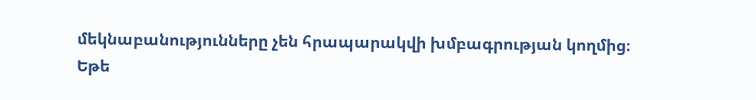մեկնաբանությունները չեն հրապարակվի խմբագրության կողմից։
Եթե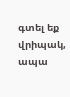գտել եք վրիպակ, ապա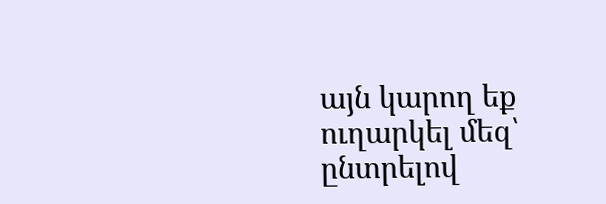այն կարող եք ուղարկել մեզ՝ ընտրելով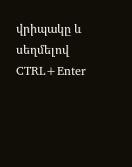վրիպակը և սեղմելով CTRL+Enter